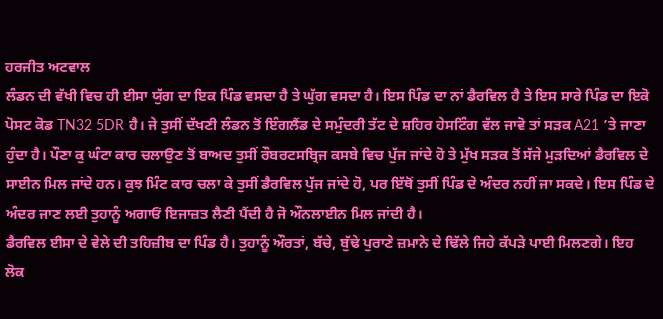ਹਰਜੀਤ ਅਟਵਾਲ
ਲੰਡਨ ਦੀ ਵੱਖੀ ਵਿਚ ਹੀ ਈਸਾ ਯੁੱਗ ਦਾ ਇਕ ਪਿੰਡ ਵਸਦਾ ਹੈ ਤੇ ਘੁੱਗ ਵਸਦਾ ਹੈ। ਇਸ ਪਿੰਡ ਦਾ ਨਾਂ ਡੈਰਵਿਲ ਹੈ ਤੇ ਇਸ ਸਾਰੇ ਪਿੰਡ ਦਾ ਇਕੋ ਪੋਸਟ ਕੋਡ TN32 5DR ਹੈ। ਜੇ ਤੁਸੀਂ ਦੱਖਣੀ ਲੰਡਨ ਤੋਂ ਇੰਗਲੈਂਡ ਦੇ ਸਮੁੰਦਰੀ ਤੱਟ ਦੇ ਸ਼ਹਿਰ ਹੇਸਟਿੰਗ ਵੱਲ ਜਾਵੋ ਤਾਂ ਸੜਕ A21 ’ਤੇ ਜਾਣਾ ਹੁੰਦਾ ਹੈ। ਪੌਣਾ ਕੁ ਘੰਟਾ ਕਾਰ ਚਲਾਉਣ ਤੋਂ ਬਾਅਦ ਤੁਸੀਂ ਰੌਬਰਟਸਬ੍ਰਿਜ ਕਸਬੇ ਵਿਚ ਪੁੱਜ ਜਾਂਦੇ ਹੋ ਤੇ ਮੁੱਖ ਸੜਕ ਤੋਂ ਸੱਜੇ ਮੁੜਦਿਆਂ ਡੈਰਵਿਲ ਦੇ ਸਾਈਨ ਮਿਲ ਜਾਂਦੇ ਹਨ। ਕੁਝ ਮਿੰਟ ਕਾਰ ਚਲਾ ਕੇ ਤੁਸੀਂ ਡੈਰਵਿਲ ਪੁੱਜ ਜਾਂਦੇ ਹੋ, ਪਰ ਇੱਥੋਂ ਤੁਸੀਂ ਪਿੰਡ ਦੇ ਅੰਦਰ ਨਹੀਂ ਜਾ ਸਕਦੇ। ਇਸ ਪਿੰਡ ਦੇ ਅੰਦਰ ਜਾਣ ਲਈ ਤੁਹਾਨੂੰ ਅਗਾਓਂ ਇਜਾਜ਼ਤ ਲੈਣੀ ਪੈਂਦੀ ਹੈ ਜੋ ਔਨਲਾਈਨ ਮਿਲ ਜਾਂਦੀ ਹੈ।
ਡੈਰਵਿਲ ਈਸਾ ਦੇ ਵੇਲੇ ਦੀ ਤਹਿਜ਼ੀਬ ਦਾ ਪਿੰਡ ਹੈ। ਤੁਹਾਨੂੰ ਔਰਤਾਂ, ਬੱਚੇ, ਬੁੱਢੇ ਪੁਰਾਣੇ ਜ਼ਮਾਨੇ ਦੇ ਢਿੱਲੇ ਜਿਹੇ ਕੱਪੜੇ ਪਾਈ ਮਿਲਣਗੇ। ਇਹ ਲੋਕ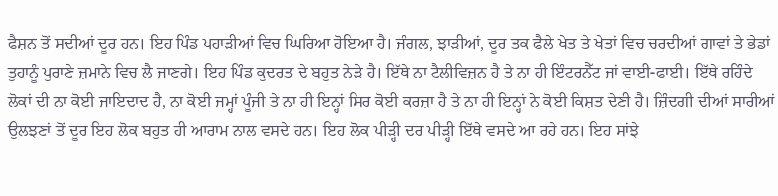ਫੈਸ਼ਨ ਤੋਂ ਸਦੀਆਂ ਦੂਰ ਹਨ। ਇਹ ਪਿੰਡ ਪਹਾੜੀਆਂ ਵਿਚ ਘਿਰਿਆ ਹੋਇਆ ਹੈ। ਜੰਗਲ, ਝਾੜੀਆਂ, ਦੂਰ ਤਕ ਫੈਲੇ ਖੇਤ ਤੇ ਖੇਤਾਂ ਵਿਚ ਚਰਦੀਆਂ ਗਾਵਾਂ ਤੇ ਭੇਡਾਂ ਤੁਹਾਨੂੰ ਪੁਰਾਣੇ ਜ਼ਮਾਨੇ ਵਿਚ ਲੈ ਜਾਣਗੇ। ਇਹ ਪਿੰਡ ਕੁਦਰਤ ਦੇ ਬਹੁਤ ਨੇੜੇ ਹੈ। ਇੱਥੇ ਨਾ ਟੈਲੀਵਿਜ਼ਨ ਹੈ ਤੇ ਨਾ ਹੀ ਇੰਟਰਨੈੱਟ ਜਾਂ ਵਾਈ-ਫਾਈ। ਇੱਥੇ ਰਹਿੰਦੇ ਲੋਕਾਂ ਦੀ ਨਾ ਕੋਈ ਜਾਇਦਾਦ ਹੈ, ਨਾ ਕੋਈ ਜਮ੍ਹਾਂ ਪੂੰਜੀ ਤੇ ਨਾ ਹੀ ਇਨ੍ਹਾਂ ਸਿਰ ਕੋਈ ਕਰਜ਼ਾ ਹੈ ਤੇ ਨਾ ਹੀ ਇਨ੍ਹਾਂ ਨੇ ਕੋਈ ਕਿਸ਼ਤ ਦੇਣੀ ਹੈ। ਜ਼ਿੰਦਗੀ ਦੀਆਂ ਸਾਰੀਆਂ ਉਲਝਣਾਂ ਤੋਂ ਦੂਰ ਇਹ ਲੋਕ ਬਹੁਤ ਹੀ ਆਰਾਮ ਨਾਲ ਵਸਦੇ ਹਨ। ਇਹ ਲੋਕ ਪੀੜ੍ਹੀ ਦਰ ਪੀੜ੍ਹੀ ਇੱਥੇ ਵਸਦੇ ਆ ਰਹੇ ਹਨ। ਇਹ ਸਾਂਝੇ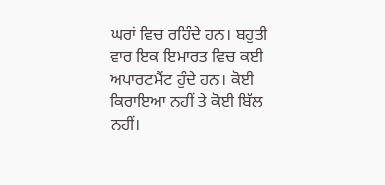ਘਰਾਂ ਵਿਚ ਰਹਿੰਦੇ ਹਨ। ਬਹੁਤੀ ਵਾਰ ਇਕ ਇਮਾਰਤ ਵਿਚ ਕਈ ਅਪਾਰਟਮੈਂਟ ਹੁੰਦੇ ਹਨ। ਕੋਈ ਕਿਰਾਇਆ ਨਹੀਂ ਤੇ ਕੋਈ ਬਿੱਲ ਨਹੀਂ।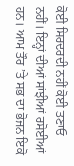ਕੋਈ ਸਿਰਦਰਦੀ ਨਹੀਂ ਕੋਈ ਤਣਾਓ ਨਹੀਂ। ਇਨ੍ਹਾਂ ਦੀਆਂ ਸਾਂਝੀਆਂ ਰਸੋਈਆਂ ਹਨ। ਆਮ ਤੌਰ ’ਤੇ ਸਭ ਦਾ ਭੋਜਨ ਇਕੋ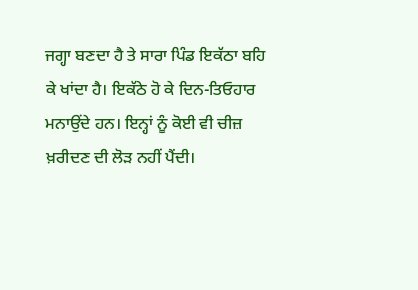ਜਗ੍ਹਾ ਬਣਦਾ ਹੈ ਤੇ ਸਾਰਾ ਪਿੰਡ ਇਕੱਠਾ ਬਹਿ ਕੇ ਖਾਂਦਾ ਹੈ। ਇਕੱਠੇ ਹੋ ਕੇ ਦਿਨ-ਤਿਓਹਾਰ ਮਨਾਉਂਦੇ ਹਨ। ਇਨ੍ਹਾਂ ਨੂੰ ਕੋਈ ਵੀ ਚੀਜ਼ ਖ਼ਰੀਦਣ ਦੀ ਲੋੜ ਨਹੀਂ ਪੈਂਦੀ।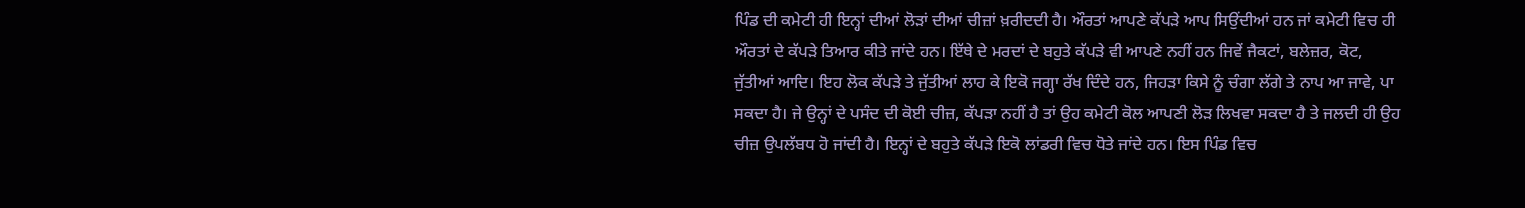ਪਿੰਡ ਦੀ ਕਮੇਟੀ ਹੀ ਇਨ੍ਹਾਂ ਦੀਆਂ ਲੋੜਾਂ ਦੀਆਂ ਚੀਜ਼ਾਂ ਖ਼ਰੀਦਦੀ ਹੈ। ਔਰਤਾਂ ਆਪਣੇ ਕੱਪੜੇ ਆਪ ਸਿਉਂਦੀਆਂ ਹਨ ਜਾਂ ਕਮੇਟੀ ਵਿਚ ਹੀ ਔਰਤਾਂ ਦੇ ਕੱਪੜੇ ਤਿਆਰ ਕੀਤੇ ਜਾਂਦੇ ਹਨ। ਇੱਥੇ ਦੇ ਮਰਦਾਂ ਦੇ ਬਹੁਤੇ ਕੱਪੜੇ ਵੀ ਆਪਣੇ ਨਹੀਂ ਹਨ ਜਿਵੇਂ ਜੈਕਟਾਂ, ਬਲੇਜ਼ਰ, ਕੋਟ, ਜੁੱਤੀਆਂ ਆਦਿ। ਇਹ ਲੋਕ ਕੱਪੜੇ ਤੇ ਜੁੱਤੀਆਂ ਲਾਹ ਕੇ ਇਕੋ ਜਗ੍ਹਾ ਰੱਖ ਦਿੰਦੇ ਹਨ, ਜਿਹੜਾ ਕਿਸੇ ਨੂੰ ਚੰਗਾ ਲੱਗੇ ਤੇ ਨਾਪ ਆ ਜਾਵੇ, ਪਾ ਸਕਦਾ ਹੈ। ਜੇ ਉਨ੍ਹਾਂ ਦੇ ਪਸੰਦ ਦੀ ਕੋਈ ਚੀਜ਼, ਕੱਪੜਾ ਨਹੀਂ ਹੈ ਤਾਂ ਉਹ ਕਮੇਟੀ ਕੋਲ ਆਪਣੀ ਲੋੜ ਲਿਖਵਾ ਸਕਦਾ ਹੈ ਤੇ ਜਲਦੀ ਹੀ ਉਹ ਚੀਜ਼ ਉਪਲੱਬਧ ਹੋ ਜਾਂਦੀ ਹੈ। ਇਨ੍ਹਾਂ ਦੇ ਬਹੁਤੇ ਕੱਪੜੇ ਇਕੋ ਲਾਂਡਰੀ ਵਿਚ ਧੋਤੇ ਜਾਂਦੇ ਹਨ। ਇਸ ਪਿੰਡ ਵਿਚ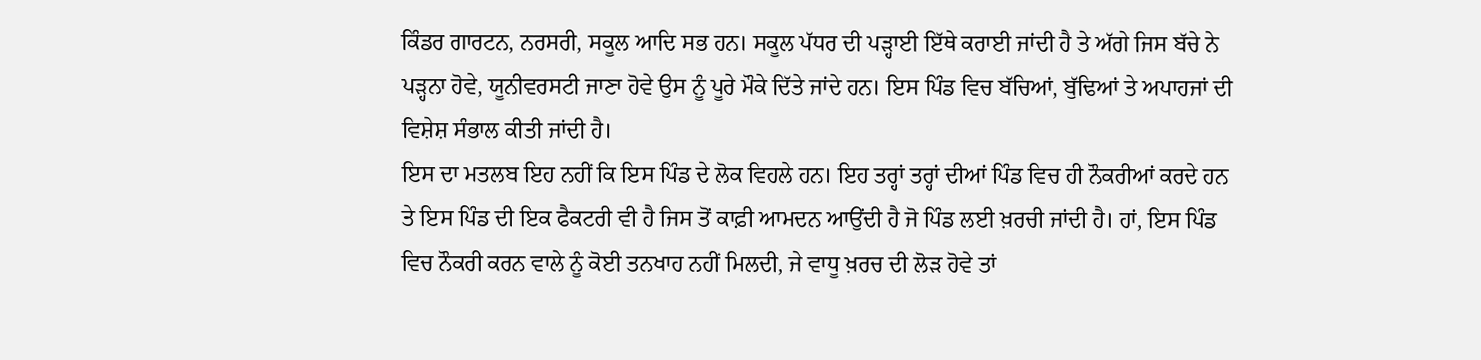ਕਿੰਡਰ ਗਾਰਟਨ, ਨਰਸਰੀ, ਸਕੂਲ ਆਦਿ ਸਭ ਹਨ। ਸਕੂਲ ਪੱਧਰ ਦੀ ਪੜ੍ਹਾਈ ਇੱਥੇ ਕਰਾਈ ਜਾਂਦੀ ਹੈ ਤੇ ਅੱਗੇ ਜਿਸ ਬੱਚੇ ਨੇ ਪੜ੍ਹਨਾ ਹੋਵੇ, ਯੂਨੀਵਰਸਟੀ ਜਾਣਾ ਹੋਵੇ ਉਸ ਨੂੰ ਪੂਰੇ ਮੌਕੇ ਦਿੱਤੇ ਜਾਂਦੇ ਹਨ। ਇਸ ਪਿੰਡ ਵਿਚ ਬੱਚਿਆਂ, ਬੁੱਢਿਆਂ ਤੇ ਅਪਾਹਜਾਂ ਦੀ ਵਿਸ਼ੇਸ਼ ਸੰਭਾਲ ਕੀਤੀ ਜਾਂਦੀ ਹੈ।
ਇਸ ਦਾ ਮਤਲਬ ਇਹ ਨਹੀਂ ਕਿ ਇਸ ਪਿੰਡ ਦੇ ਲੋਕ ਵਿਹਲੇ ਹਨ। ਇਹ ਤਰ੍ਹਾਂ ਤਰ੍ਹਾਂ ਦੀਆਂ ਪਿੰਡ ਵਿਚ ਹੀ ਨੌਕਰੀਆਂ ਕਰਦੇ ਹਨ ਤੇ ਇਸ ਪਿੰਡ ਦੀ ਇਕ ਫੈਕਟਰੀ ਵੀ ਹੈ ਜਿਸ ਤੋਂ ਕਾਫ਼ੀ ਆਮਦਨ ਆਉਂਦੀ ਹੈ ਜੋ ਪਿੰਡ ਲਈ ਖ਼ਰਚੀ ਜਾਂਦੀ ਹੈ। ਹਾਂ, ਇਸ ਪਿੰਡ ਵਿਚ ਨੌਕਰੀ ਕਰਨ ਵਾਲੇ ਨੂੰ ਕੋਈ ਤਨਖਾਹ ਨਹੀਂ ਮਿਲਦੀ, ਜੇ ਵਾਧੂ ਖ਼ਰਚ ਦੀ ਲੋੜ ਹੋਵੇ ਤਾਂ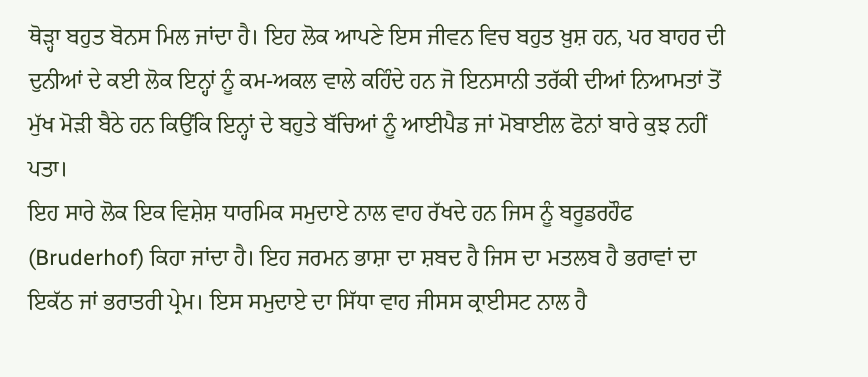ਥੋੜ੍ਹਾ ਬਹੁਤ ਬੋਨਸ ਮਿਲ ਜਾਂਦਾ ਹੈ। ਇਹ ਲੋਕ ਆਪਣੇ ਇਸ ਜੀਵਨ ਵਿਚ ਬਹੁਤ ਖ਼ੁਸ਼ ਹਨ, ਪਰ ਬਾਹਰ ਦੀ ਦੁਨੀਆਂ ਦੇ ਕਈ ਲੋਕ ਇਨ੍ਹਾਂ ਨੂੰ ਕਮ-ਅਕਲ ਵਾਲੇ ਕਹਿੰਦੇ ਹਨ ਜੋ ਇਨਸਾਨੀ ਤਰੱਕੀ ਦੀਆਂ ਨਿਆਮਤਾਂ ਤੋਂ ਮੁੱਖ ਮੋੜੀ ਬੈਠੇ ਹਨ ਕਿਉਂਕਿ ਇਨ੍ਹਾਂ ਦੇ ਬਹੁਤੇ ਬੱਚਿਆਂ ਨੂੰ ਆਈਪੈਡ ਜਾਂ ਮੋਬਾਈਲ ਫੋਨਾਂ ਬਾਰੇ ਕੁਝ ਨਹੀਂ ਪਤਾ।
ਇਹ ਸਾਰੇ ਲੋਕ ਇਕ ਵਿਸ਼ੇਸ਼ ਧਾਰਮਿਕ ਸਮੁਦਾਏ ਨਾਲ ਵਾਹ ਰੱਖਦੇ ਹਨ ਜਿਸ ਨੂੰ ਬਰੂਡਰਹੌਫ (Bruderhof) ਕਿਹਾ ਜਾਂਦਾ ਹੈ। ਇਹ ਜਰਮਨ ਭਾਸ਼ਾ ਦਾ ਸ਼ਬਦ ਹੈ ਜਿਸ ਦਾ ਮਤਲਬ ਹੈ ਭਰਾਵਾਂ ਦਾ ਇਕੱਠ ਜਾਂ ਭਰਾਤਰੀ ਪ੍ਰੇਮ। ਇਸ ਸਮੁਦਾਏ ਦਾ ਸਿੱਧਾ ਵਾਹ ਜੀਸਸ ਕ੍ਰਾਈਸਟ ਨਾਲ ਹੈ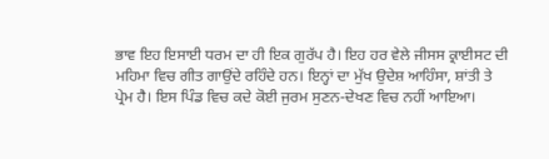ਭਾਵ ਇਹ ਇਸਾਈ ਧਰਮ ਦਾ ਹੀ ਇਕ ਗੁਰੱਪ ਹੈ। ਇਹ ਹਰ ਵੇਲੇ ਜੀਸਸ ਕ੍ਰਾਈਸਟ ਦੀ ਮਹਿਮਾ ਵਿਚ ਗੀਤ ਗਾਉਂਦੇ ਰਹਿੰਦੇ ਹਨ। ਇਨ੍ਹਾਂ ਦਾ ਮੁੱਖ ਉਦੇਸ਼ ਆਹਿੰਸਾ, ਸ਼ਾਂਤੀ ਤੇ ਪ੍ਰੇਮ ਹੈ। ਇਸ ਪਿੰਡ ਵਿਚ ਕਦੇ ਕੋਈ ਜੁਰਮ ਸੁਣਨ-ਦੇਖਣ ਵਿਚ ਨਹੀਂ ਆਇਆ।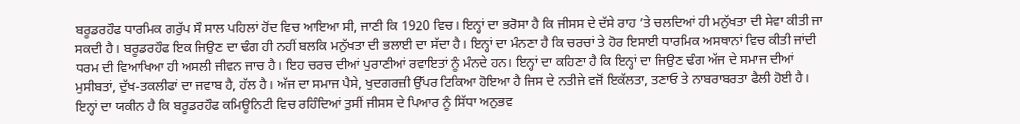ਬਰੂਡਰਹੌਫ ਧਾਰਮਿਕ ਗਰੁੱਪ ਸੌ ਸਾਲ ਪਹਿਲਾਂ ਹੋਂਦ ਵਿਚ ਆਇਆ ਸੀ, ਜਾਣੀ ਕਿ 1920 ਵਿਚ। ਇਨ੍ਹਾਂ ਦਾ ਭਰੋਸਾ ਹੈ ਕਿ ਜੀਸਸ ਦੇ ਦੱਸੇ ਰਾਹ ’ਤੇ ਚਲਦਿਆਂ ਹੀ ਮਨੁੱਖਤਾ ਦੀ ਸੇਵਾ ਕੀਤੀ ਜਾ ਸਕਦੀ ਹੈ। ਬਰੂਡਰਹੌਫ ਇਕ ਜਿਉਣ ਦਾ ਢੰਗ ਹੀ ਨਹੀਂ ਬਲਕਿ ਮਨੁੱਖਤਾ ਦੀ ਭਲਾਈ ਦਾ ਸੱਦਾ ਹੈ। ਇਨ੍ਹਾਂ ਦਾ ਮੰਨਣਾ ਹੈ ਕਿ ਚਰਚਾਂ ਤੇ ਹੋਰ ਇਸਾਈ ਧਾਰਮਿਕ ਅਸਥਾਨਾਂ ਵਿਚ ਕੀਤੀ ਜਾਂਦੀ ਧਰਮ ਦੀ ਵਿਆਖਿਆ ਹੀ ਅਸਲੀ ਜੀਵਨ ਜਾਚ ਹੈ। ਇਹ ਚਰਚ ਦੀਆਂ ਪੁਰਾਣੀਆਂ ਰਵਾਇਤਾਂ ਨੂੰ ਮੰਨਦੇ ਹਨ। ਇਨ੍ਹਾਂ ਦਾ ਕਹਿਣਾ ਹੈ ਕਿ ਇਨ੍ਹਾਂ ਦਾ ਜਿਉਣ ਢੰਗ ਅੱਜ ਦੇ ਸਮਾਜ ਦੀਆਂ ਮੁਸੀਬਤਾਂ, ਦੁੱਖ-ਤਕਲੀਫਾਂ ਦਾ ਜਵਾਬ ਹੈ, ਹੱਲ ਹੈ। ਅੱਜ ਦਾ ਸਮਾਜ ਪੈਸੇ, ਖੁਦਗਰਜ਼ੀ ਉੱਪਰ ਟਿਕਿਆ ਹੋਇਆ ਹੈ ਜਿਸ ਦੇ ਨਤੀਜੇ ਵਜੋਂ ਇਕੱਲਤਾ, ਤਣਾਓ ਤੇ ਨਾਬਰਾਬਰਤਾ ਫੈਲੀ ਹੋਈ ਹੈ।
ਇਨ੍ਹਾਂ ਦਾ ਯਕੀਨ ਹੈ ਕਿ ਬਰੂਡਰਹੌਫ ਕਮਿਊਨਿਟੀ ਵਿਚ ਰਹਿੰਦਿਆਂ ਤੁਸੀਂ ਜੀਸਸ ਦੇ ਪਿਆਰ ਨੂੰ ਸਿੱਧਾ ਅਨੁਭਵ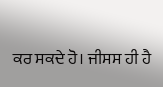ਕਰ ਸਕਦੇ ਹੋ। ਜੀਸਸ ਹੀ ਹੈ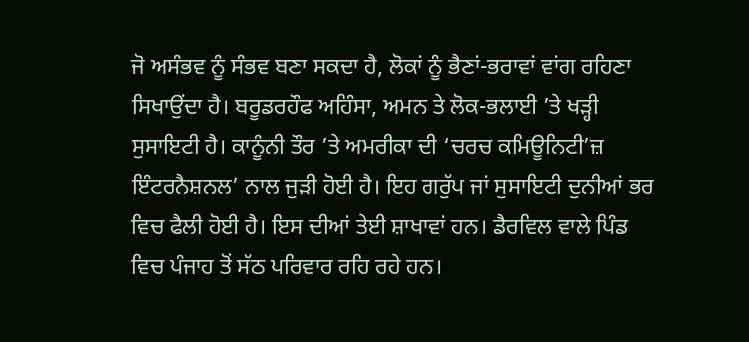ਜੋ ਅਸੰਭਵ ਨੂੰ ਸੰਭਵ ਬਣਾ ਸਕਦਾ ਹੈ, ਲੋਕਾਂ ਨੂੰ ਭੈਣਾਂ-ਭਰਾਵਾਂ ਵਾਂਗ ਰਹਿਣਾ ਸਿਖਾਉਂਦਾ ਹੈ। ਬਰੂਡਰਹੌਫ ਅਹਿੰਸਾ, ਅਮਨ ਤੇ ਲੋਕ-ਭਲਾਈ ’ਤੇ ਖੜ੍ਹੀ ਸੁਸਾਇਟੀ ਹੈ। ਕਾਨੂੰਨੀ ਤੌਰ ’ਤੇ ਅਮਰੀਕਾ ਦੀ ‘ਚਰਚ ਕਮਿਊਨਿਟੀ’ਜ਼ ਇੰਟਰਨੈਸ਼ਨਲ’ ਨਾਲ ਜੁੜੀ ਹੋਈ ਹੈ। ਇਹ ਗਰੁੱਪ ਜਾਂ ਸੁਸਾਇਟੀ ਦੁਨੀਆਂ ਭਰ ਵਿਚ ਫੈਲੀ ਹੋਈ ਹੈ। ਇਸ ਦੀਆਂ ਤੇਈ ਸ਼ਾਖਾਵਾਂ ਹਨ। ਡੈਰਵਿਲ ਵਾਲੇ ਪਿੰਡ ਵਿਚ ਪੰਜਾਹ ਤੋਂ ਸੱਠ ਪਰਿਵਾਰ ਰਹਿ ਰਹੇ ਹਨ।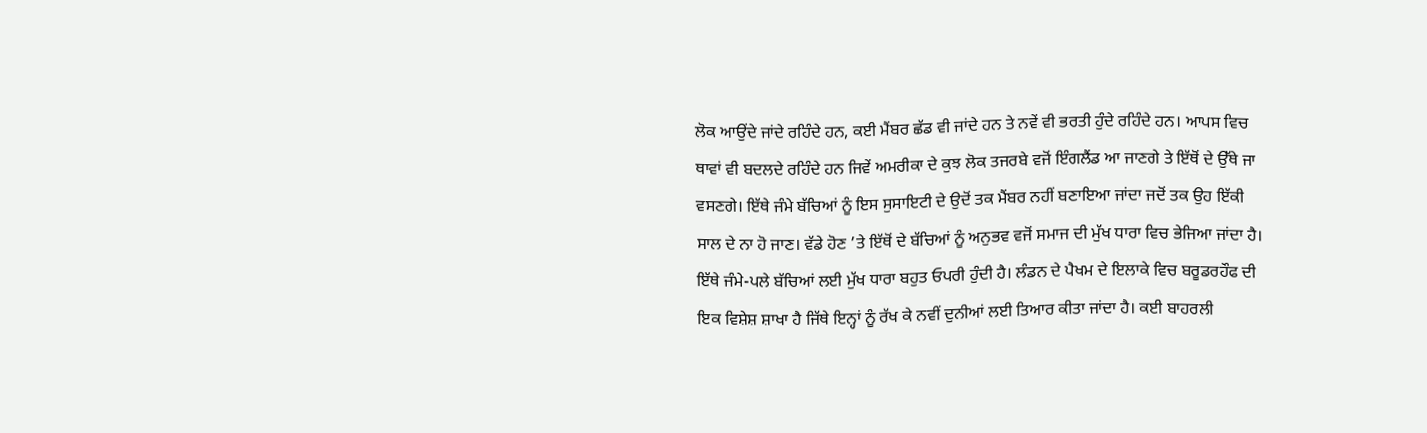ਲੋਕ ਆਉਂਦੇ ਜਾਂਦੇ ਰਹਿੰਦੇ ਹਨ, ਕਈ ਮੈਂਬਰ ਛੱਡ ਵੀ ਜਾਂਦੇ ਹਨ ਤੇ ਨਵੇਂ ਵੀ ਭਰਤੀ ਹੁੰਦੇ ਰਹਿੰਦੇ ਹਨ। ਆਪਸ ਵਿਚ ਥਾਵਾਂ ਵੀ ਬਦਲਦੇ ਰਹਿੰਦੇ ਹਨ ਜਿਵੇਂ ਅਮਰੀਕਾ ਦੇ ਕੁਝ ਲੋਕ ਤਜਰਬੇ ਵਜੋਂ ਇੰਗਲੈਂਡ ਆ ਜਾਣਗੇ ਤੇ ਇੱਥੋਂ ਦੇ ਉੱਥੇ ਜਾ ਵਸਣਗੇ। ਇੱਥੇ ਜੰਮੇ ਬੱਚਿਆਂ ਨੂੰ ਇਸ ਸੁਸਾਇਟੀ ਦੇ ਉਦੋਂ ਤਕ ਮੈਂਬਰ ਨਹੀਂ ਬਣਾਇਆ ਜਾਂਦਾ ਜਦੋਂ ਤਕ ਉਹ ਇੱਕੀ ਸਾਲ ਦੇ ਨਾ ਹੋ ਜਾਣ। ਵੱਡੇ ਹੋਣ ’ਤੇ ਇੱਥੋਂ ਦੇ ਬੱਚਿਆਂ ਨੂੰ ਅਨੁਭਵ ਵਜੋਂ ਸਮਾਜ ਦੀ ਮੁੱਖ ਧਾਰਾ ਵਿਚ ਭੇਜਿਆ ਜਾਂਦਾ ਹੈ। ਇੱਥੇ ਜੰਮੇ-ਪਲੇ ਬੱਚਿਆਂ ਲਈ ਮੁੱਖ ਧਾਰਾ ਬਹੁਤ ਓਪਰੀ ਹੁੰਦੀ ਹੈ। ਲੰਡਨ ਦੇ ਪੈਖਮ ਦੇ ਇਲਾਕੇ ਵਿਚ ਬਰੂਡਰਹੌਫ ਦੀ ਇਕ ਵਿਸ਼ੇਸ਼ ਸ਼ਾਖਾ ਹੈ ਜਿੱਥੇ ਇਨ੍ਹਾਂ ਨੂੰ ਰੱਖ ਕੇ ਨਵੀਂ ਦੁਨੀਆਂ ਲਈ ਤਿਆਰ ਕੀਤਾ ਜਾਂਦਾ ਹੈ। ਕਈ ਬਾਹਰਲੀ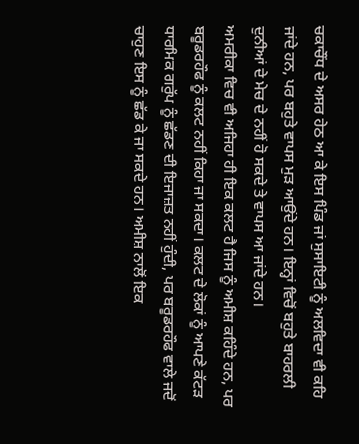ਚਕਾਚੌਂਧ ਦੇ ਅਸਰ ਹੇਠ ਆ ਕੇ ਇਸ ਪਿੰਡ ਜਾਂ ਸੁਸਾਇਟੀ ਨੂੰ ਅਲਵਿਦਾ ਵੀ ਕਹਿ ਜਾਂਦੇ ਹਨ, ਪਰ ਬਹੁਤੇ ਵਾਪਸ ਮੁੜ ਆਉਂਦੇ ਹਨ। ਇਨ੍ਹਾਂ ਵਿਚੋਂ ਬਹੁਤੇ ਬਾਹਰਲੀ ਦੁਨੀਆਂ ਦੇ ਮੇਚ ਦੇ ਨਹੀਂ ਹੋ ਸਕਦੇ ਤੇ ਵਾਪਸ ਆ ਜਾਂਦੇ ਹਨ।
ਅਮਰੀਕਾ ਵਿਚ ਵੀ ਅਜਿਹਾ ਹੀ ਇਕ ਕਲਟ ਹੈ ਜਿਸ ਨੂੰ ਅਮੀਸ਼ ਕਹਿੰਦੇ ਹਨ, ਪਰ ਬਰੂਡਰਹੌਫ ਨੂੰ ਕਲਟ ਨਹੀਂ ਕਿਹਾ ਜਾ ਸਕਦਾ। ਕਲਟ ਦੇ ਲੋਕਾਂ ਨੂੰ ਆਪਣੇ ਕੱਟੜ ਧਾਰਮਿਕ ਗਰੁੱਪ ਨੂੰ ਛੱਡਣ ਦੀ ਇਜਾਜ਼ਤ ਨਹੀਂ ਹੁੰਦੀ, ਪਰ ਬਰੂਡਰਹੌਫ ਵਾਲੇ ਜਦੋਂ ਚਾਹੁਣ ਇਸ ਨੂੰ ਛੱਡ ਕੇ ਜਾ ਸਕਦੇ ਹਨ। ਅਮੀਸ਼ ਨਾਲੋਂ ਇਕ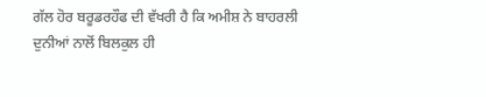ਗੱਲ ਹੋਰ ਬਰੂਡਰਹੌਫ ਦੀ ਵੱਖਰੀ ਹੈ ਕਿ ਅਮੀਸ਼ ਨੇ ਬਾਹਰਲੀ ਦੁਨੀਆਂ ਨਾਲੋਂ ਬਿਲਕੁਲ ਹੀ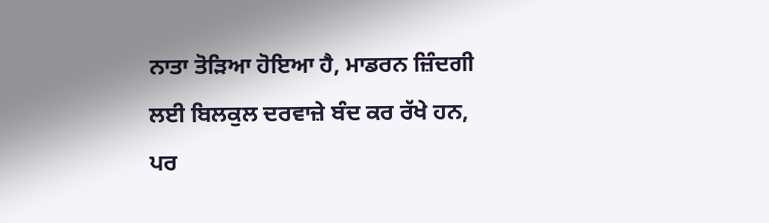ਨਾਤਾ ਤੋੜਿਆ ਹੋਇਆ ਹੈ, ਮਾਡਰਨ ਜ਼ਿੰਦਗੀ ਲਈ ਬਿਲਕੁਲ ਦਰਵਾਜ਼ੇ ਬੰਦ ਕਰ ਰੱਖੇ ਹਨ, ਪਰ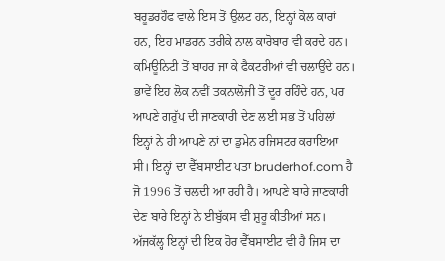ਬਰੂਡਰਹੌਫ ਵਾਲੇ ਇਸ ਤੋਂ ਉਲਟ ਹਨ, ਇਨ੍ਹਾਂ ਕੋਲ ਕਾਰਾਂ ਹਨ, ਇਹ ਮਾਡਰਨ ਤਰੀਕੇ ਨਾਲ ਕਾਰੋਬਾਰ ਵੀ ਕਰਦੇ ਹਨ। ਕਮਿਊਨਿਟੀ ਤੋਂ ਬਾਹਰ ਜਾ ਕੇ ਫੈਕਟਰੀਆਂ ਵੀ ਚਲਾਉਂਦੇ ਹਨ। ਭਾਵੇਂ ਇਹ ਲੋਕ ਨਵੀਂ ਤਕਨਾਲੋਜੀ ਤੋਂ ਦੂਰ ਰਹਿੰਦੇ ਹਨ, ਪਰ ਆਪਣੇ ਗਰੁੱਪ ਦੀ ਜਾਣਕਾਰੀ ਦੇਣ ਲਈ ਸਭ ਤੋਂ ਪਹਿਲਾਂ ਇਨ੍ਹਾਂ ਨੇ ਹੀ ਆਪਣੇ ਨਾਂ ਦਾ ਡੁਮੇਨ ਰਜਿਸਟਰ ਕਰਾਇਆ ਸੀ। ਇਨ੍ਹਾਂ ਦਾ ਵੈੱਬਸਾਈਟ ਪਤਾ bruderhof.com ਹੈ ਜੋ 1996 ਤੋਂ ਚਲਦੀ ਆ ਰਹੀ ਹੈ। ਆਪਣੇ ਬਾਰੇ ਜਾਣਕਾਰੀ ਦੇਣ ਬਾਰੇ ਇਨ੍ਹਾਂ ਨੇ ਈਬੁੱਕਸ ਵੀ ਸ਼ੁਰੂ ਕੀਤੀਆਂ ਸਨ। ਅੱਜਕੱਲ੍ਹ ਇਨ੍ਹਾਂ ਦੀ ਇਕ ਹੋਰ ਵੈੱਬਸਾਈਟ ਵੀ ਹੈ ਜਿਸ ਦਾ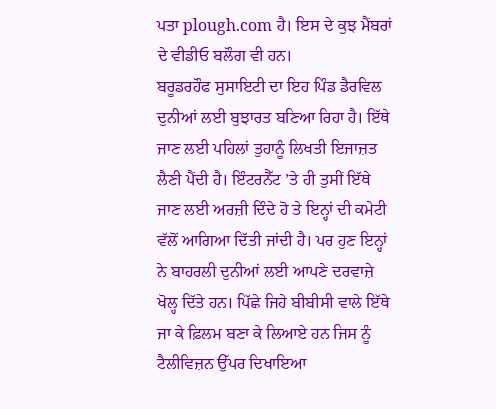ਪਤਾ plough.com ਹੈ। ਇਸ ਦੇ ਕੁਝ ਮੈਂਬਰਾਂ ਦੇ ਵੀਡੀਓ ਬਲੌਗ ਵੀ ਹਨ।
ਬਰੂਡਰਹੌਫ ਸੁਸਾਇਟੀ ਦਾ ਇਹ ਪਿੰਡ ਡੈਰਵਿਲ ਦੁਨੀਆਂ ਲਈ ਬੁਝਾਰਤ ਬਣਿਆ ਰਿਹਾ ਹੈ। ਇੱਥੇ ਜਾਣ ਲਈ ਪਹਿਲਾਂ ਤੁਹਾਨੂੰ ਲਿਖਤੀ ਇਜਾਜ਼ਤ ਲੈਣੀ ਪੈਂਦੀ ਹੈ। ਇੰਟਰਨੈੱਟ ’ਤੇ ਹੀ ਤੁਸੀਂ ਇੱਥੇ ਜਾਣ ਲਈ ਅਰਜ਼ੀ ਦਿੰਦੇ ਹੋ ਤੇ ਇਨ੍ਹਾਂ ਦੀ ਕਮੇਟੀ ਵੱਲੋਂ ਆਗਿਆ ਦਿੱਤੀ ਜਾਂਦੀ ਹੈ। ਪਰ ਹੁਣ ਇਨ੍ਹਾਂ ਨੇ ਬਾਹਰਲੀ ਦੁਨੀਆਂ ਲਈ ਆਪਣੇ ਦਰਵਾਜ਼ੇ ਖੋਲ੍ਹ ਦਿੱਤੇ ਹਨ। ਪਿੱਛੇ ਜਿਹੇ ਬੀਬੀਸੀ ਵਾਲੇ ਇੱਥੇ ਜਾ ਕੇ ਫ਼ਿਲਮ ਬਣਾ ਕੇ ਲਿਆਏ ਹਨ ਜਿਸ ਨੂੰ ਟੈਲੀਵਿਜ਼ਨ ਉੱਪਰ ਦਿਖਾਇਆ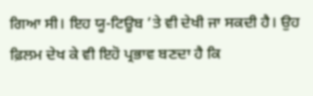ਗਿਆ ਸੀ। ਇਹ ਯੂ-ਟਿਊਬ ’ਤੇ ਵੀ ਦੇਖੀ ਜਾ ਸਕਦੀ ਹੈ। ਉਹ ਫ਼ਿਲਮ ਦੇਖ ਕੇ ਵੀ ਇਹੋ ਪ੍ਰਭਾਵ ਬਣਦਾ ਹੈ ਕਿ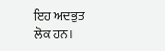ਇਹ ਅਦਭੁਤ ਲੋਕ ਹਨ।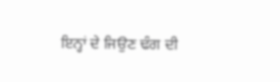ਇਨ੍ਹਾਂ ਦੇ ਜਿਉਣ ਢੰਗ ਦੀ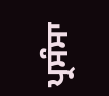ਪ੍ਰਸੰਸਾ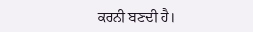ਕਰਨੀ ਬਣਦੀ ਹੈ।